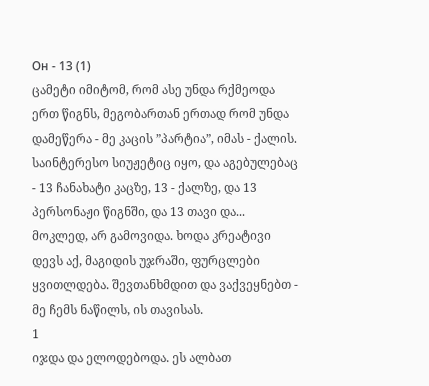Он - 13 (1)
ცამეტი იმიტომ, რომ ასე უნდა რქმეოდა ერთ წიგნს, მეგობართან ერთად რომ უნდა დამეწერა - მე კაცის ”პარტია”, იმას - ქალის.
საინტერესო სიუჟეტიც იყო, და აგებულებაც - 13 ჩანახატი კაცზე, 13 - ქალზე, და 13 პერსონაჟი წიგნში, და 13 თავი და...
მოკლედ, არ გამოვიდა. ხოდა კრეატივი დევს აქ, მაგიდის უჯრაში, ფურცლები ყვითლდება. შევთანხმდით და ვაქვეყნებთ - მე ჩემს ნაწილს, ის თავისას.
1
იჯდა და ელოდებოდა. ეს ალბათ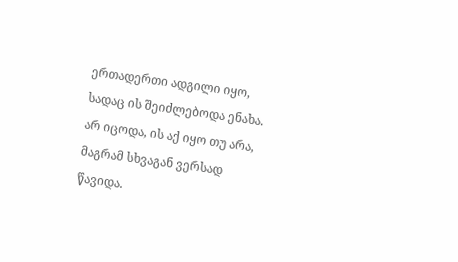ერთადერთი ადგილი იყო, სადაც ის შეიძლებოდა ენახა. არ იცოდა, ის აქ იყო თუ არა, მაგრამ სხვაგან ვერსად წავიდა.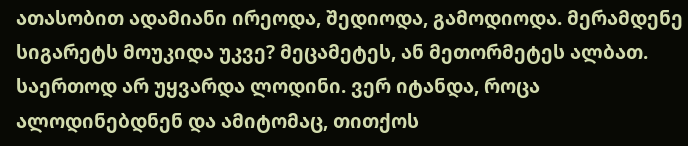ათასობით ადამიანი ირეოდა, შედიოდა, გამოდიოდა. მერამდენე სიგარეტს მოუკიდა უკვე? მეცამეტეს, ან მეთორმეტეს ალბათ. საერთოდ არ უყვარდა ლოდინი. ვერ იტანდა, როცა ალოდინებდნენ და ამიტომაც, თითქოს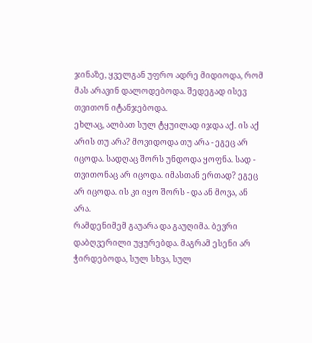ჯინაზე, ყველგან უფრო ადრე მიდიოდა, რომ მას არავინ დალოდებოდა. შედეგად ისევ თვითონ იტანჯებოდა.
ეხლაც, ალბათ სულ ტყუილად იჯდა აქ. ის აქ არის თუ არა? მოვიდოდა თუ არა - ეგეც არ იცოდა. სადღაც შორს უნდოდა ყოფნა. სად - თვითონაც არ იცოდა. იმასთან ერთად? ეგეც არ იცოდა. ის კი იყო შორს - და ან მოვა, ან არა.
რამდენიმემ გაუარა და გაუღიმა. ბევრი დაბღვერილი უყურებდა. მაგრამ ესენი არ ჭირდებოდა, სულ სხვა, სულ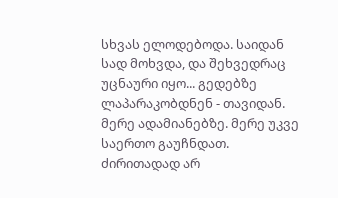სხვას ელოდებოდა. საიდან სად მოხვდა, და შეხვედრაც უცნაური იყო... გედებზე ლაპარაკობდნენ - თავიდან. მერე ადამიანებზე. მერე უკვე საერთო გაუჩნდათ. ძირითადად არ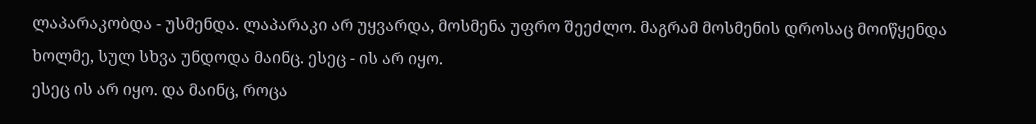ლაპარაკობდა - უსმენდა. ლაპარაკი არ უყვარდა, მოსმენა უფრო შეეძლო. მაგრამ მოსმენის დროსაც მოიწყენდა ხოლმე, სულ სხვა უნდოდა მაინც. ესეც - ის არ იყო.
ესეც ის არ იყო. და მაინც, როცა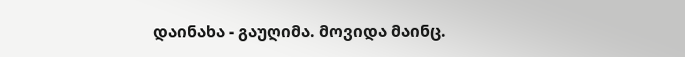დაინახა - გაუღიმა. მოვიდა მაინც.